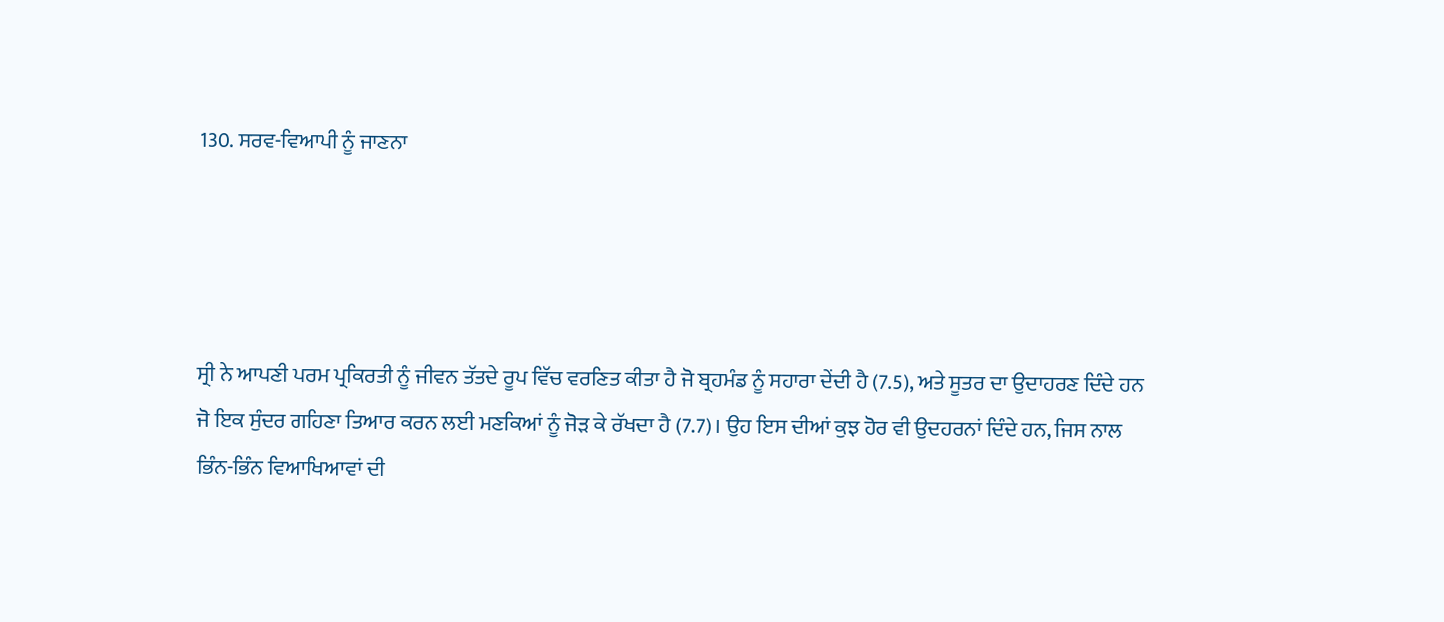130. ਸਰਵ-ਵਿਆਪੀ ਨੂੰ ਜਾਣਨਾ




ਸ੍ਰੀ ਨੇ ਆਪਣੀ ਪਰਮ ਪ੍ਰਕਿਰਤੀ ਨੂੰ ਜੀਵਨ ਤੱਤਦੇ ਰੂਪ ਵਿੱਚ ਵਰਣਿਤ ਕੀਤਾ ਹੈ ਜੋ ਬ੍ਰਹਮੰਡ ਨੂੰ ਸਹਾਰਾ ਦੇਂਦੀ ਹੈ (7.5), ਅਤੇ ਸੂਤਰ ਦਾ ਉਦਾਹਰਣ ਦਿੰਦੇ ਹਨ ਜੋ ਇਕ ਸੁੰਦਰ ਗਹਿਣਾ ਤਿਆਰ ਕਰਨ ਲਈ ਮਣਕਿਆਂ ਨੂੰ ਜੋੜ ਕੇ ਰੱਖਦਾ ਹੈ (7.7)। ਉਹ ਇਸ ਦੀਆਂ ਕੁਝ ਹੋਰ ਵੀ ਉਦਹਰਨਾਂ ਦਿੰਦੇ ਹਨ, ਜਿਸ ਨਾਲ ਭਿੰਨ-ਭਿੰਨ ਵਿਆਖਿਆਵਾਂ ਦੀ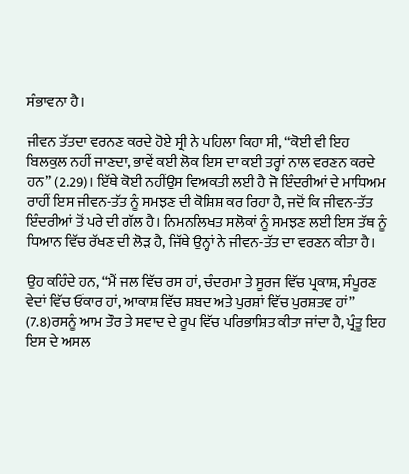ਸੰਭਾਵਨਾ ਹੈ।

ਜੀਵਨ ਤੱਤਦਾ ਵਰਨਣ ਕਰਦੇ ਹੋਏ ਸ੍ਰੀ ਨੇ ਪਹਿਲਾ ਕਿਹਾ ਸੀ, ‘‘ਕੋਈ ਵੀ ਇਹ ਬਿਲਕੁਲ ਨਹੀਂ ਜਾਣਦਾ, ਭਾਵੇਂ ਕਈ ਲੋਕ ਇਸ ਦਾ ਕਈ ਤਰ੍ਹਾਂ ਨਾਲ ਵਰਣਨ ਕਰਦੇ ਹਨ’’ (2.29)। ਇੱਥੇ ਕੋਈ ਨਹੀਂਉਸ ਵਿਅਕਤੀ ਲਈ ਹੈ ਜੋ ਇੰਦਰੀਆਂ ਦੇ ਮਾਧਿਅਮ ਰਾਹੀਂ ਇਸ ਜੀਵਨ-ਤੱਤ ਨੂੰ ਸਮਝਣ ਦੀ ਕੋਸ਼ਿਸ਼ ਕਰ ਰਿਹਾ ਹੈ, ਜਦੋਂ ਕਿ ਜੀਵਨ-ਤੱਤ ਇੰਦਰੀਆਂ ਤੋਂ ਪਰੇ ਦੀ ਗੱਲ ਹੈ। ਨਿਮਨਲਿਖਤ ਸਲੋਕਾਂ ਨੂੰ ਸਮਝਣ ਲਈ ਇਸ ਤੱਥ ਨੂੰ ਧਿਆਨ ਵਿੱਚ ਰੱਖਣ ਦੀ ਲੋੜ ਹੈ, ਜਿੱਥੇ ਉਨ੍ਹਾਂ ਨੇ ਜੀਵਨ-ਤੱਤ ਦਾ ਵਰਣਨ ਕੀਤਾ ਹੈ।

ਉਹ ਕਹਿੰਦੇ ਹਨ, ‘‘ਮੈਂ ਜਲ ਵਿੱਚ ਰਸ ਹਾਂ, ਚੰਦਰਮਾ ਤੇ ਸੂਰਜ ਵਿੱਚ ਪ੍ਰਕਾਸ਼, ਸੰਪੂਰਣ ਵੇਦਾਂ ਵਿੱਚ ਓਂਕਾਰ ਹਾਂ, ਆਕਾਸ਼ ਵਿੱਚ ਸ਼ਬਦ ਅਤੇ ਪੁਰਸ਼ਾਂ ਵਿੱਚ ਪੁਰਸ਼ਤਵ ਹਾਂ’’ (7.8)ਰਸਨੂੰ ਆਮ ਤੌਰ ਤੇ ਸਵਾਦ ਦੇ ਰੂਪ ਵਿੱਚ ਪਰਿਭਾਸ਼ਿਤ ਕੀਤਾ ਜਾਂਦਾ ਹੈ, ਪ੍ਰੰਤੂ ਇਹ ਇਸ ਦੇ ਅਸਲ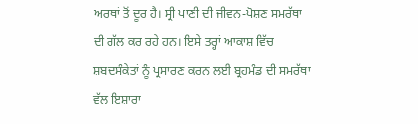ਅਰਥਾਂ ਤੋਂ ਦੂਰ ਹੈ। ਸ੍ਰੀ ਪਾਣੀ ਦੀ ਜੀਵਨ-ਪੋਸ਼ਣ ਸਮਰੱਥਾ ਦੀ ਗੱਲ ਕਰ ਰਹੇ ਹਨ। ਇਸੇ ਤਰ੍ਹਾਂ ਆਕਾਸ਼ ਵਿੱਚ ਸ਼ਬਦਸੰਕੇਤਾਂ ਨੂੰ ਪ੍ਰਸਾਰਣ ਕਰਨ ਲਈ ਬ੍ਰਹਮੰਡ ਦੀ ਸਮਰੱਥਾ ਵੱਲ ਇਸ਼ਾਰਾ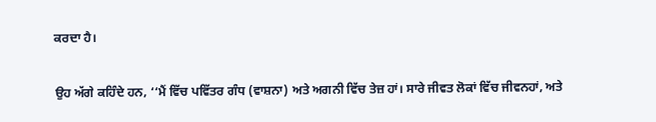ਕਰਦਾ ਹੈ।

ਉਹ ਅੱਗੇ ਕਹਿੰਦੇ ਹਨ, ‘‘ਮੈਂ ਵਿੱਚ ਪਵਿੱਤਰ ਗੰਧ (ਵਾਸ਼ਨਾ) ਅਤੇ ਅਗਨੀ ਵਿੱਚ ਤੇਜ਼ ਹਾਂ। ਸਾਰੇ ਜੀਵਤ ਲੋਕਾਂ ਵਿੱਚ ਜੀਵਨਹਾਂ, ਅਤੇ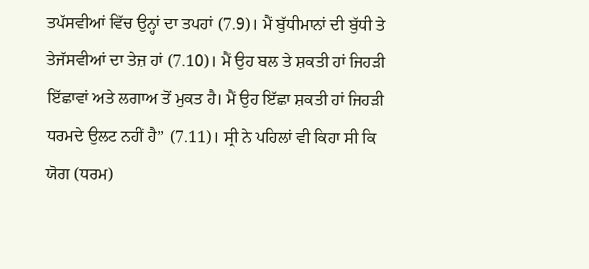ਤਪੱਸਵੀਆਂ ਵਿੱਚ ਉਨ੍ਹਾਂ ਦਾ ਤਪਹਾਂ (7.9)। ਮੈਂ ਬੁੱਧੀਮਾਨਾਂ ਦੀ ਬੁੱਧੀ ਤੇ ਤੇਜੱਸਵੀਆਂ ਦਾ ਤੇਜ਼ ਹਾਂ (7.10)। ਮੈਂ ਉਹ ਬਲ ਤੇ ਸ਼ਕਤੀ ਹਾਂ ਜਿਹੜੀ ਇੱਛਾਵਾਂ ਅਤੇ ਲਗਾਅ ਤੋਂ ਮੁਕਤ ਹੈ। ਮੈਂ ਉਹ ਇੱਛਾ ਸ਼ਕਤੀ ਹਾਂ ਜਿਹੜੀ ਧਰਮਦੇ ਉਲਟ ਨਹੀਂ ਹੈ’’ (7.11)। ਸ੍ਰੀ ਨੇ ਪਹਿਲਾਂ ਵੀ ਕਿਹਾ ਸੀ ਕਿ ਯੋਗ (ਧਰਮ)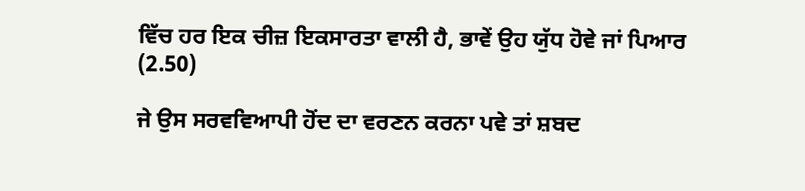ਵਿੱਚ ਹਰ ਇਕ ਚੀਜ਼ ਇਕਸਾਰਤਾ ਵਾਲੀ ਹੈ, ਭਾਵੇਂ ਉਹ ਯੁੱਧ ਹੋਵੇ ਜਾਂ ਪਿਆਰ (2.50)

ਜੇ ਉਸ ਸਰਵਵਿਆਪੀ ਹੋਂਦ ਦਾ ਵਰਣਨ ਕਰਨਾ ਪਵੇ ਤਾਂ ਸ਼ਬਦ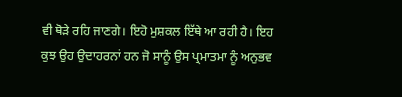ਵੀ ਥੋੜੇ ਰਹਿ ਜਾਣਗੇ। ਇਹੋ ਮੁਸ਼ਕਲ ਇੱਥੇ ਆ ਰਹੀ ਹੈ। ਇਹ ਕੁਝ ਉਹ ਉਦਾਹਰਨਾਂ ਹਨ ਜੋ ਸਾਨੂੰ ਉਸ ਪ੍ਰਮਾਤਮਾ ਨੂੰ ਅਨੁਭਵ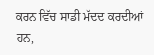ਕਰਨ ਵਿੱਚ ਸਾਡੀ ਮੱਦਦ ਕਰਦੀਆਂ ਹਨ,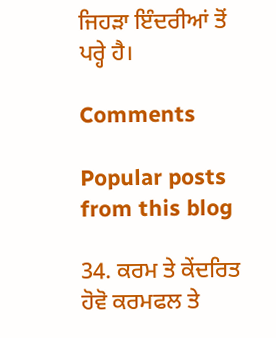ਜਿਹੜਾ ਇੰਦਰੀਆਂ ਤੋਂ ਪਰ੍ਹੇ ਹੈ।

Comments

Popular posts from this blog

34. ਕਰਮ ਤੇ ਕੇਂਦਰਿਤ ਹੋਵੋ ਕਰਮਫਲ ਤੇ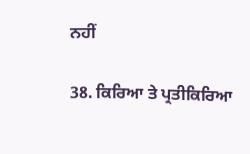ਨਹੀਂ

38. ਕਿਰਿਆ ਤੇ ਪ੍ਰਤੀਕਿਰਿਆ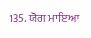135. ਯੋਗ ਮਾਇਆ